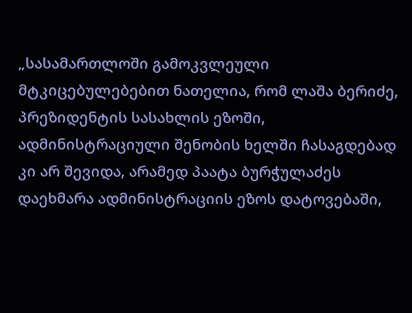„სასამართლოში გამოკვლეული მტკიცებულებებით ნათელია, რომ ლაშა ბერიძე, პრეზიდენტის სასახლის ეზოში, ადმინისტრაციული შენობის ხელში ჩასაგდებად კი არ შევიდა, არამედ პაატა ბურჭულაძეს დაეხმარა ადმინისტრაციის ეზოს დატოვებაში,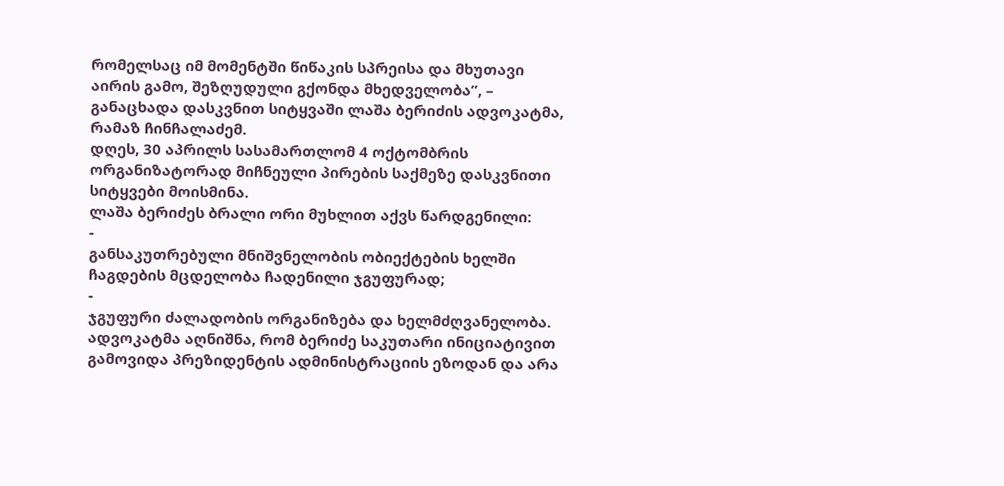რომელსაც იმ მომენტში წიწაკის სპრეისა და მხუთავი აირის გამო, შეზღუდული გქონდა მხედველობა”, – განაცხადა დასკვნით სიტყვაში ლაშა ბერიძის ადვოკატმა, რამაზ ჩინჩალაძემ.
დღეს, 30 აპრილს სასამართლომ 4 ოქტომბრის ორგანიზატორად მიჩნეული პირების საქმეზე დასკვნითი სიტყვები მოისმინა.
ლაშა ბერიძეს ბრალი ორი მუხლით აქვს წარდგენილი:
-
განსაკუთრებული მნიშვნელობის ობიექტების ხელში ჩაგდების მცდელობა ჩადენილი ჯგუფურად;
-
ჯგუფური ძალადობის ორგანიზება და ხელმძღვანელობა.
ადვოკატმა აღნიშნა, რომ ბერიძე საკუთარი ინიციატივით გამოვიდა პრეზიდენტის ადმინისტრაციის ეზოდან და არა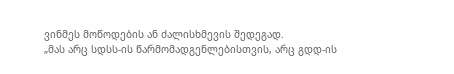ვინმეს მოწოდების ან ძალისხმევის შედეგად.
„მას არც სდსს-ის წარმომადგენლებისთვის, არც გდდ-ის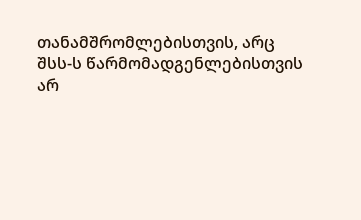თანამშრომლებისთვის, არც შსს-ს წარმომადგენლებისთვის არ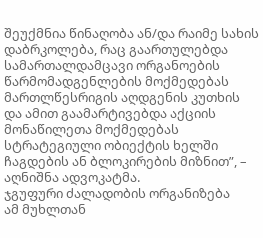შეუქმნია წინაღობა ან/და რაიმე სახის დაბრკოლება, რაც გაართულებდა სამართალდამცავი ორგანოების წარმომადგენლების მოქმედებას მართლწესრიგის აღდგენის კუთხის და ამით გაამარტივებდა აქციის მონაწილეთა მოქმედებას სტრატეგიული ობიექტის ხელში ჩაგდების ან ბლოკირების მიზნით”, – აღნიშნა ადვოკატმა.
ჯგუფური ძალადობის ორგანიზება
ამ მუხლთან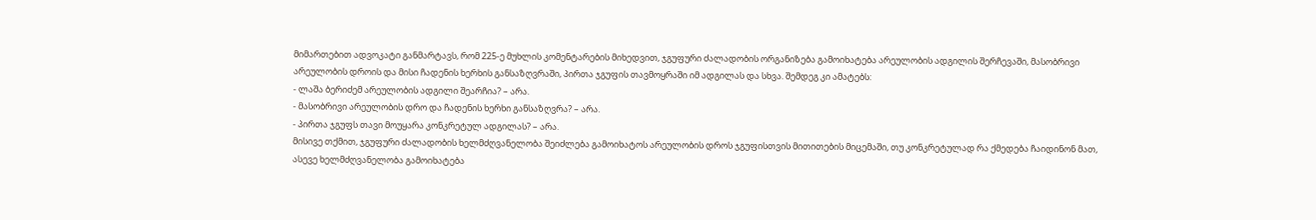მიმართებით ადვოკატი განმარტავს, რომ 225-ე მუხლის კომენტარების მიხედვით, ჯგუფური ძალადობის ორგანიზება გამოიხატება არეულობის ადგილის შერჩევაში, მასობრივი არეულობის დროის და მისი ჩადენის ხერხის განსაზღვრაში, პირთა ჯგუფის თავმოყრაში იმ ადგილას და სხვა. შემდეგ კი ამატებს:
- ლაშა ბერიძემ არეულობის ადგილი შეარჩია? – არა.
- მასობრივი არეულობის დრო და ჩადენის ხერხი განსაზღვრა? – არა.
- პირთა ჯგუფს თავი მოუყარა კონკრეტულ ადგილას? – არა.
მისივე თქმით, ჯგუფური ძალადობის ხელმძღვანელობა შეიძლება გამოიხატოს არეულობის დროს ჯგუფისთვის მითითების მიცემაში, თუ კონკრეტულად რა ქმედება ჩაიდინონ მათ, ასევე ხელმძღვანელობა გამოიხატება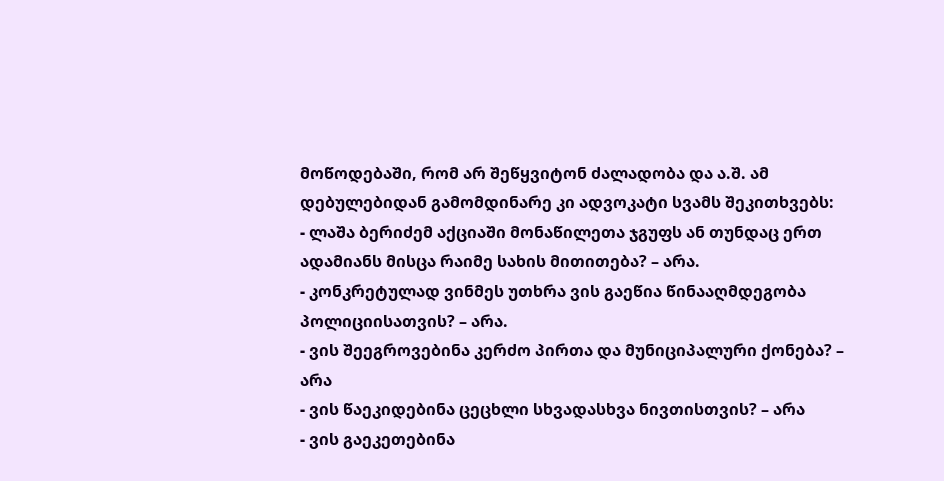მოწოდებაში, რომ არ შეწყვიტონ ძალადობა და ა.შ. ამ დებულებიდან გამომდინარე კი ადვოკატი სვამს შეკითხვებს:
- ლაშა ბერიძემ აქციაში მონაწილეთა ჯგუფს ან თუნდაც ერთ ადამიანს მისცა რაიმე სახის მითითება? – არა.
- კონკრეტულად ვინმეს უთხრა ვის გაეწია წინააღმდეგობა პოლიციისათვის? – არა.
- ვის შეეგროვებინა კერძო პირთა და მუნიციპალური ქონება? – არა
- ვის წაეკიდებინა ცეცხლი სხვადასხვა ნივთისთვის? – არა
- ვის გაეკეთებინა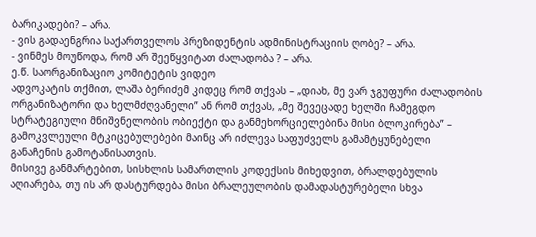ბარიკადები? – არა.
- ვის გადაენგრია საქართველოს პრეზიდენტის ადმინისტრაციის ღობე? – არა.
- ვინმეს მოუწოდა, რომ არ შეეწყვიტათ ძალადობა ? – არა.
ე.წ. საორგანიზაციო კომიტეტის ვიდეო
ადვოკატის თქმით, ლაშა ბერიძემ კიდეც რომ თქვას – „დიახ, მე ვარ ჯგუფური ძალადობის ორგანიზატორი და ხელმძღვანელი” ან რომ თქვას, „მე შევეცადე ხელში ჩამეგდო სტრატეგიული მნიშვნელობის ობიექტი და განმეხორციელებინა მისი ბლოკირება” – გამოკვლეული მტკიცებულებები მაინც არ იძლევა საფუძველს გამამტყუნებელი განაჩენის გამოტანისათვის.
მისივე განმარტებით, სისხლის სამართლის კოდექსის მიხედვით, ბრალდებულის აღიარება, თუ ის არ დასტურდება მისი ბრალეულობის დამადასტურებელი სხვა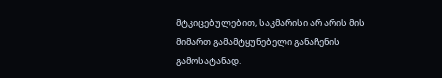მტკიცებულებით, საკმარისი არ არის მის მიმართ გამამტყუნებელი განაჩენის გამოსატანად.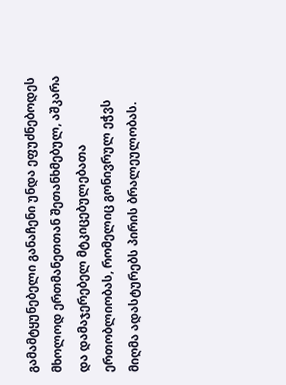გამამტყუნებელი განაჩენი უნდა ეფუძნებოდეს მხოლოდ ერთმანეთთან შეთანხმებულ, აშკარა და დამაჯერებელ მტკიცებულებათა ერთობლიობას, რომელიც გონივრულ ეჭვს მიღმა ადასტურებს პირის ბრალეულობას.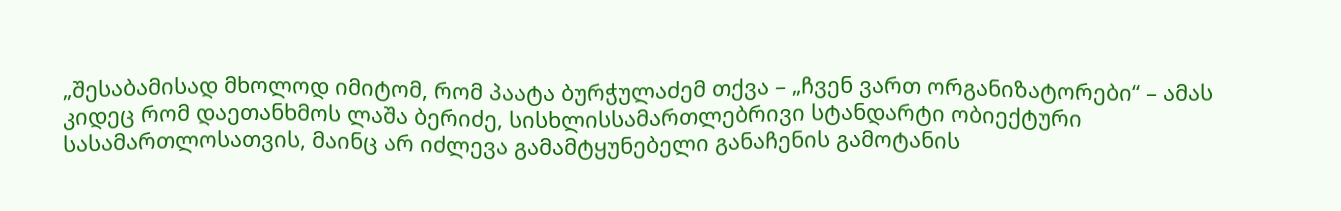„შესაბამისად მხოლოდ იმიტომ, რომ პაატა ბურჭულაძემ თქვა – „ჩვენ ვართ ორგანიზატორები“ – ამას კიდეც რომ დაეთანხმოს ლაშა ბერიძე, სისხლისსამართლებრივი სტანდარტი ობიექტური სასამართლოსათვის, მაინც არ იძლევა გამამტყუნებელი განაჩენის გამოტანის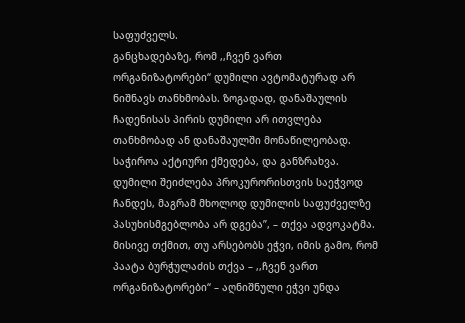საფუძველს.
განცხადებაზე, რომ ,,ჩვენ ვართ ორგანიზატორები“ დუმილი ავტომატურად არ ნიშნავს თანხმობას. ზოგადად, დანაშაულის ჩადენისას პირის დუმილი არ ითვლება თანხმობად ან დანაშაულში მონაწილეობად. საჭიროა აქტიური ქმედება, და განზრახვა. დუმილი შეიძლება პროკურორისთვის საეჭვოდ ჩანდეს, მაგრამ მხოლოდ დუმილის საფუძველზე პასუხისმგებლობა არ დგება”, – თქვა ადვოკატმა.
მისივე თქმით, თუ არსებობს ეჭვი, იმის გამო, რომ პაატა ბურჭულაძის თქვა – ,,ჩვენ ვართ ორგანიზატორები“ – აღნიშნული ეჭვი უნდა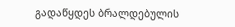გადაწყდეს ბრალდებულის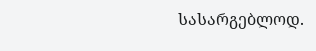სასარგებლოდ.